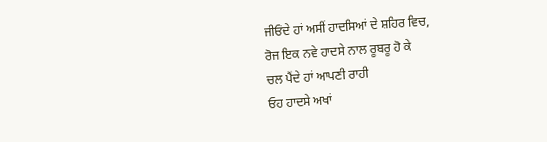ਜੀਓਂਦੇ ਹਾਂ ਅਸੀਂ ਹਾਦਸਿਆਂ ਦੇ ਸ਼ਹਿਰ ਵਿਚ,
ਰੋਜ ਇਕ ਨਵੇ ਹਾਦਸੇ ਨਾਲ ਰੂਬਰੂ ਹੋ ਕੇ
ਚਲ ਪੈਂਦੇ ਹਾਂ ਆਪਣੀ ਰਾਹੀ
ਓਹ ਹਾਦਸੇ ਅਖਾਂ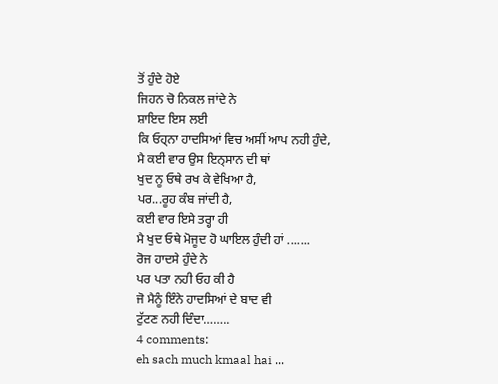ਤੋਂ ਹੁੰਦੇ ਹੋਏ
ਜਿਹਨ ਚੋ ਨਿਕਲ ਜਾਂਦੇ ਨੇ
ਸ਼ਾਇਦ ਇਸ ਲਈ
ਕਿ ਓਹ੍ਨਾ ਹਾਦਸਿਆਂ ਵਿਚ ਅਸੀਂ ਆਪ ਨਹੀ ਹੁੰਦੇ,
ਮੈ ਕਈ ਵਾਰ ਉਸ ਇਨ੍ਸਾਨ ਦੀ ਥਾਂ
ਖੁਦ ਨੂ ਓਥੇ ਰਖ ਕੇ ਵੇਖਿਆ ਹੈ,
ਪਰ...ਰੂਹ ਕੰਬ ਜਾਂਦੀ ਹੈ,
ਕਈ ਵਾਰ ਇਸੇ ਤਰ੍ਹਾ ਹੀ
ਮੈ ਖੁਦ ਓਥੇ ਮੋਜੂਦ ਹੋ ਘਾਇਲ ਹੁੰਦੀ ਹਾਂ .......
ਰੋਜ ਹਾਦਸੇ ਹੁੰਦੇ ਨੇ
ਪਰ ਪਤਾ ਨਹੀ ਓਹ ਕੀ ਹੈ
ਜੋ ਮੈਨੂੰ ਇੰਨੇ ਹਾਦਸਿਆਂ ਦੇ ਬਾਦ ਵੀ
ਟੁੱਟਣ ਨਹੀ ਦਿੰਦਾ……..
4 comments:
eh sach much kmaal hai ...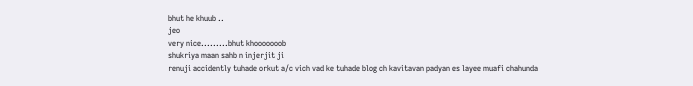bhut he khuub ..
jeo
very nice.........bhut khooooooob
shukriya maan sahb n injerjit ji
renuji accidently tuhade orkut a/c vich vad ke tuhade blog ch kavitavan padyan es layee muafi chahunda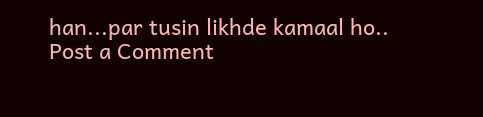han...par tusin likhde kamaal ho..
Post a Comment